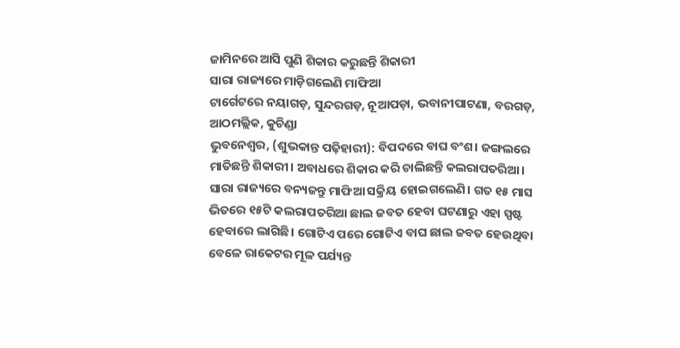ଜାମିନରେ ଆସି ପୁଣି ଶିକାର କରୁଛନ୍ତି ଶିକାରୀ
ସାରା ରାଜ୍ୟରେ ମାଡ଼ିଗଲେଣି ମାଫିଆ
ଟାର୍ଗେଟରେ ନୟାଗଡ଼, ସୁନ୍ଦରଗଡ଼, ନୂଆପଡ଼ା, ଭବାନୀପାଟଣା, ବରଗଡ଼, ଆଠମଲ୍ଲିକ, କୁଚିଣ୍ଡା
ଭୁବନେଶ୍ବର, (ଶୁଭକାନ୍ତ ପଢ଼ିହାରୀ): ବିପଦରେ ବାଘ ବଂଶ। ଜଙ୍ଗଲରେ ମାତିଛନ୍ତି ଶିକାରୀ। ଅବାଧରେ ଶିକାର କରି ଚାଲିଛନ୍ତି କଲରାପତରିଆ। ସାରା ରାଜ୍ୟରେ ବନ୍ୟଜନ୍ତୁ ମାଫିଆ ସକ୍ରିୟ ହୋଇଗଲେଣି। ଗତ ୧୫ ମାସ ଭିତରେ ୧୫ଟି କଲରାପତରିଆ ଛାଲ ଜବତ ହେବା ଘଟଣାରୁ ଏହା ସ୍ପଷ୍ଟ ହେବାରେ ଲାଗିଛି। ଗୋଟିଏ ପରେ ଗୋଟିଏ ବାଘ ଛାଲ ଜବତ ହେଉଥିବା ବେଳେ ରାକେଟର ମୂଳ ପର୍ଯ୍ୟନ୍ତ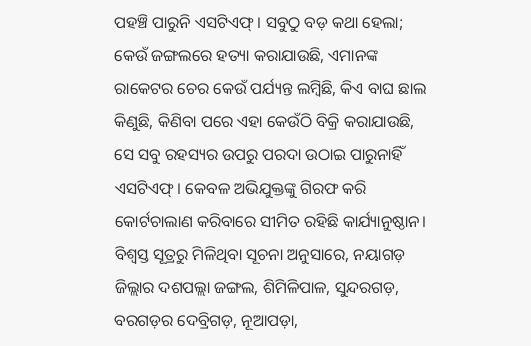ପହଞ୍ଚି ପାରୁନି ଏସଟିଏଫ୍। ସବୁଠୁ ବଡ଼ କଥା ହେଲା; କେଉଁ ଜଙ୍ଗଲରେ ହତ୍ୟା କରାଯାଉଛି, ଏମାନଙ୍କ ରାକେଟର ଚେର କେଉଁ ପର୍ଯ୍ୟନ୍ତ ଲମ୍ବିଛି, କିଏ ବାଘ ଛାଲ କିଣୁଛି, କିଣିବା ପରେ ଏହା କେଉଁଠି ବିକ୍ରି କରାଯାଉଛି, ସେ ସବୁ ରହସ୍ୟର ଉପରୁ ପରଦା ଉଠାଇ ପାରୁନାହିଁ ଏସଟିଏଫ୍। କେବଳ ଅଭିଯୁକ୍ତଙ୍କୁ ଗିରଫ କରି କୋର୍ଟଚାଲାଣ କରିବାରେ ସୀମିତ ରହିଛି କାର୍ଯ୍ୟାନୁଷ୍ଠାନ।
ବିଶ୍ବସ୍ତ ସୂତ୍ରରୁ ମିଳିଥିବା ସୂଚନା ଅନୁସାରେ, ନୟାଗଡ଼ ଜିଲ୍ଲାର ଦଶପଲ୍ଲା ଜଙ୍ଗଲ, ଶିମିଳିପାଳ, ସୁନ୍ଦରଗଡ଼, ବରଗଡ଼ର ଦେବ୍ରିଗଡ଼, ନୂଆପଡ଼ା,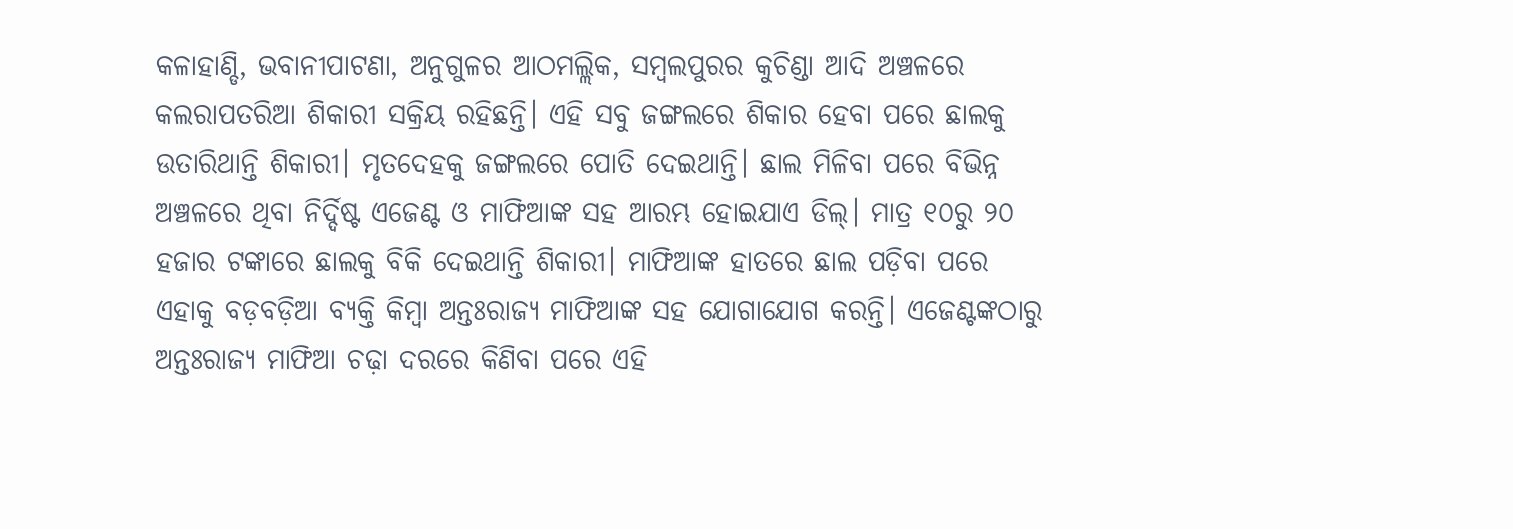କଳାହାଣ୍ଡି, ଭବାନୀପାଟଣା, ଅନୁଗୁଳର ଆଠମଲ୍ଲିକ, ସମ୍ବଲପୁରର କୁଚିଣ୍ଡା ଆଦି ଅଞ୍ଚଳରେ କଲରାପତରିଆ ଶିକାରୀ ସକ୍ରିୟ ରହିଛନ୍ତି। ଏହି ସବୁ ଜଙ୍ଗଲରେ ଶିକାର ହେବା ପରେ ଛାଲକୁ ଉତାରିଥାନ୍ତି ଶିକାରୀ। ମୃତଦେହକୁ ଜଙ୍ଗଲରେ ପୋତି ଦେଇଥାନ୍ତି। ଛାଲ ମିଳିବା ପରେ ବିଭିନ୍ନ ଅଞ୍ଚଳରେ ଥିବା ନିର୍ଦ୍ଦିଷ୍ଟ ଏଜେଣ୍ଟ ଓ ମାଫିଆଙ୍କ ସହ ଆରମ୍ଭ ହୋଇଯାଏ ଡିଲ୍। ମାତ୍ର ୧୦ରୁ ୨୦ ହଜାର ଟଙ୍କାରେ ଛାଲକୁ ବିକି ଦେଇଥାନ୍ତି ଶିକାରୀ। ମାଫିଆଙ୍କ ହାତରେ ଛାଲ ପଡ଼ିବା ପରେ ଏହାକୁ ବଡ଼ବଡ଼ିଆ ବ୍ୟକ୍ତି କିମ୍ବା ଅନ୍ତଃରାଜ୍ୟ ମାଫିଆଙ୍କ ସହ ଯୋଗାଯୋଗ କରନ୍ତି। ଏଜେଣ୍ଟଙ୍କଠାରୁ ଅନ୍ତଃରାଜ୍ୟ ମାଫିଆ ଚଢ଼ା ଦରରେ କିଣିବା ପରେ ଏହି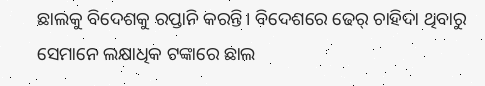ଛାଲକୁ ବିଦେଶକୁ ରପ୍ତାନି କରନ୍ତି। ବିଦେଶରେ ଢେର୍ ଚାହିଦା ଥିବାରୁ ସେମାନେ ଲକ୍ଷାଧିକ ଟଙ୍କାରେ ଛାଲ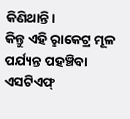କିଣିଥାନ୍ତି।
କିନ୍ତୁ ଏହି ରୢାକେଟ୍ର ମୂଳ ପର୍ଯ୍ୟନ୍ତ ପହଞ୍ଚିବା ଏସଟିଏଫ୍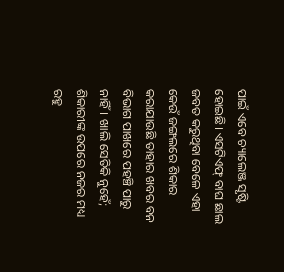ପାଇଁ ଏବେ ଚ୍ୟାଲେଞ୍ଜ ସୃଷ୍ଟି ହୋଇଛି। ଏସଟିଏଫ୍ ବାଘ ଛାଲ ଜବତ କରୁଥିବା ବେଳେ ଏହା କେଉଁ ଜଙ୍ଗଲରେ ଶିକାର କରାଯାଉଛି ତାହାର ଖବର ବନ ବିଭାଗ ପାଖରେ ପହଞ୍ଚି ପାରୁ ନାହିଁ। ଖାଲି ସେତିକି ନୁହେଁ; ଶିକାରୀଙ୍କ ଉପରେ ନଜର ମଧ୍ୟ ରହୁ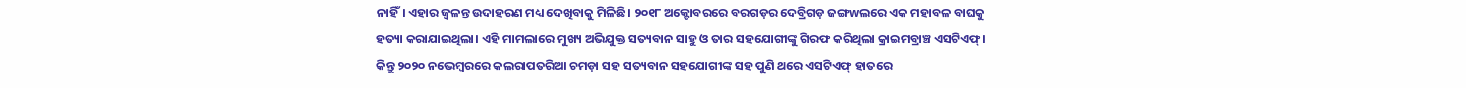ନାହିଁ। ଏହାର ଜ୍ବଳନ୍ତ ଉଦାହରଣ ମଧ୍ୟ ଦେଖିବାକୁ ମିଳିଛି। ୨୦୧୮ ଅକ୍ଟୋବରରେ ବରଗଡ଼ର ଦେବ୍ରିଗଡ଼ ଜଙ୍ଗwଲରେ ଏକ ମହାବଳ ବାଘକୁ ହତ୍ୟା କରାଯାଇଥିଲା। ଏହି ମାମଲାରେ ମୁଖ୍ୟ ଅଭିଯୁକ୍ତ ସତ୍ୟବାନ ସାହୁ ଓ ତାର ସହଯୋଗୀଙ୍କୁ ଗିରଫ କରିଥିଲା କ୍ରାଇମବ୍ରାଞ୍ଚ ଏସଟିଏଫ୍। କିନ୍ତୁ ୨୦୨୦ ନଭେମ୍ବରରେ କଲରାପତରିଆ ଚମଡ଼ା ସହ ସତ୍ୟବାନ ସହଯୋଗୀଙ୍କ ସହ ପୁଣି ଥରେ ଏସଟିଏଫ୍ ହାତରେ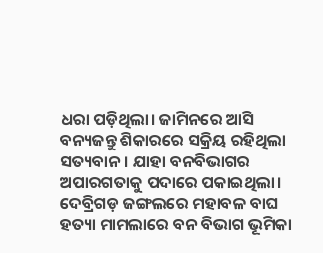ଧରା ପଡ଼ିଥିଲା। ଜାମିନରେ ଆସି ବନ୍ୟଜନ୍ତୁ ଶିକାରରେ ସକ୍ରିୟ ରହିଥିଲା ସତ୍ୟବାନ। ଯାହା ବନବିଭାଗର ଅପାରଗତାକୁ ପଦାରେ ପକାଇଥିଲା। ଦେବ୍ରିଗଡ଼ ଜଙ୍ଗଲରେ ମହାବଳ ବାଘ ହତ୍ୟା ମାମଲାରେ ବନ ବିଭାଗ ଭୂମିକା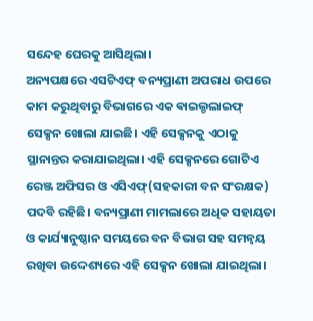ସନ୍ଦେହ ଘେରକୁ ଆସିଥିଲା।
ଅନ୍ୟପକ୍ଷରେ ଏସଟିଏଫ୍ ବନ୍ୟପ୍ରାଣୀ ଅପରାଧ ଉପରେ କାମ କରୁଥିବାରୁ ବିଭାଗରେ ଏକ ଵାଇଲ୍ଡଲାଇଫ୍ ସେକ୍ସନ ଖୋଲା ଯାଇଛି। ଏହି ସେକ୍ସନକୁ ଏଠାକୁ ସ୍ଥାନାନ୍ତର କରାଯାଇଥିଲା। ଏହି ସେକ୍ସନରେ ଗୋଟିଏ ରେଞ୍ଜ ଅଫିସର ଓ ଏସିଏଫ୍(ସହକାରୀ ବନ ସଂରକ୍ଷକ) ପଦବି ରହିଛି। ବନ୍ୟପ୍ରାଣୀ ମାମଲାରେ ଅଧିକ ସହାୟତା ଓ କାର୍ଯ୍ୟାନୁଷ୍ଠାନ ସମୟରେ ବନ ବିଭାଗ ସହ ସମନ୍ବୟ ରଖିବା ଉଦ୍ଦେଶ୍ୟରେ ଏହି ସେକ୍ସନ ଖୋଲା ଯାଇଥିଲା।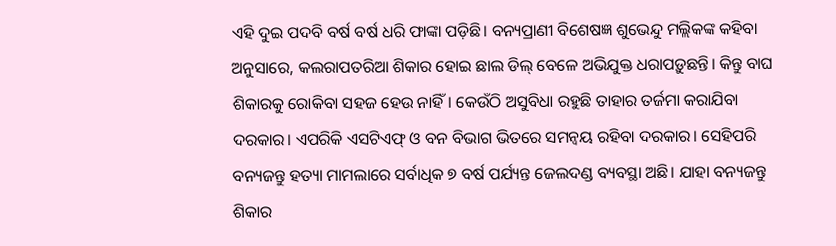ଏହି ଦୁଇ ପଦବି ବର୍ଷ ବର୍ଷ ଧରି ଫାଙ୍କା ପଡ଼ିଛି। ବନ୍ୟପ୍ରାଣୀ ବିଶେଷଜ୍ଞ ଶୁଭେନ୍ଦୁ ମଲ୍ଲିକଙ୍କ କହିବା ଅନୁସାରେ, କଲରାପତରିଆ ଶିକାର ହୋଇ ଛାଲ ଡିଲ୍ ବେଳେ ଅଭିଯୁକ୍ତ ଧରାପଡ଼ୁଛନ୍ତି। କିନ୍ତୁ ବାଘ ଶିକାରକୁ ରୋକିବା ସହଜ ହେଉ ନାହିଁ। କେଉଁଠି ଅସୁବିଧା ରହୁଛି ତାହାର ତର୍ଜମା କରାଯିବା ଦରକାର। ଏପରିକି ଏସଟିଏଫ୍ ଓ ବନ ବିଭାଗ ଭିତରେ ସମନ୍ବୟ ରହିବା ଦରକାର। ସେହିପରି ବନ୍ୟଜନ୍ତୁ ହତ୍ୟା ମାମଲାରେ ସର୍ବାଧିକ ୭ ବର୍ଷ ପର୍ଯ୍ୟନ୍ତ ଜେଲଦଣ୍ଡ ବ୍ୟବସ୍ଥା ଅଛି। ଯାହା ବନ୍ୟଜନ୍ତୁ ଶିକାର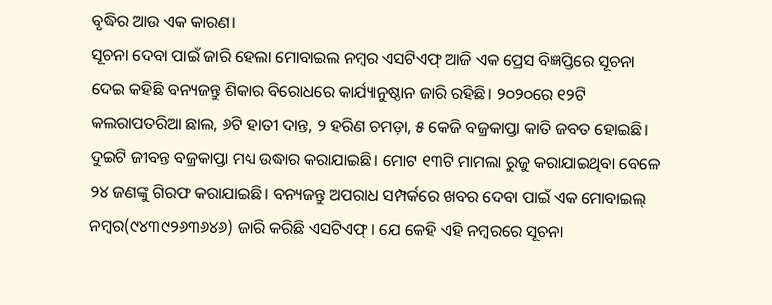ବୃଦ୍ଧିର ଆଉ ଏକ କାରଣ।
ସୂଚନା ଦେବା ପାଇଁ ଜାରି ହେଲା ମୋବାଇଲ ନମ୍ବର ଏସଟିଏଫ୍ ଆଜି ଏକ ପ୍ରେସ ବିଜ୍ଞପ୍ତିରେ ସୂଚନା ଦେଇ କହିଛି ବନ୍ୟଜନ୍ତୁ ଶିକାର ବିରୋଧରେ କାର୍ଯ୍ୟାନୁଷ୍ଠାନ ଜାରି ରହିଛି। ୨୦୨୦ରେ ୧୨ଟି କଲରାପତରିଆ ଛାଲ, ୬ଟି ହାତୀ ଦାନ୍ତ, ୨ ହରିଣ ଚମଡ଼ା, ୫ କେଜି ବଜ୍ରକାପ୍ତା କାତି ଜବତ ହୋଇଛି। ଦୁଇଟି ଜୀବନ୍ତ ବଜ୍ରକାପ୍ତା ମଧ୍ୟ ଉଦ୍ଧାର କରାଯାଇଛି। ମୋଟ ୧୩ଟି ମାମଲା ରୁଜୁ କରାଯାଇଥିବା ବେଳେ ୨୪ ଜଣଙ୍କୁ ଗିରଫ କରାଯାଇଛି। ବନ୍ୟଜନ୍ତୁ ଅପରାଧ ସମ୍ପର୍କରେ ଖବର ଦେବା ପାଇଁ ଏକ ମୋବାଇଲ୍ ନମ୍ବର(୯୪୩୯୨୬୩୬୪୬) ଜାରି କରିଛି ଏସଟିଏଫ୍। ଯେ କେହି ଏହି ନମ୍ବରରେ ସୂଚନା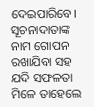ଦେଇପାରିବେ। ସୂଚନାଦାତାଙ୍କ ନାମ ଗୋପନ ରଖାଯିବା ସହ ଯଦି ସଫଳତା ମିଳେ ତାହେଲେ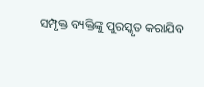ସମ୍ପୃକ୍ତ ବ୍ୟକ୍ତିଙ୍କୁ ପୁରସ୍କୃତ କରାଯିବ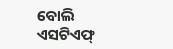ବୋଲି ଏସଟିଏଫ୍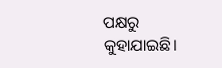ପକ୍ଷରୁ କୁହାଯାଇଛି।